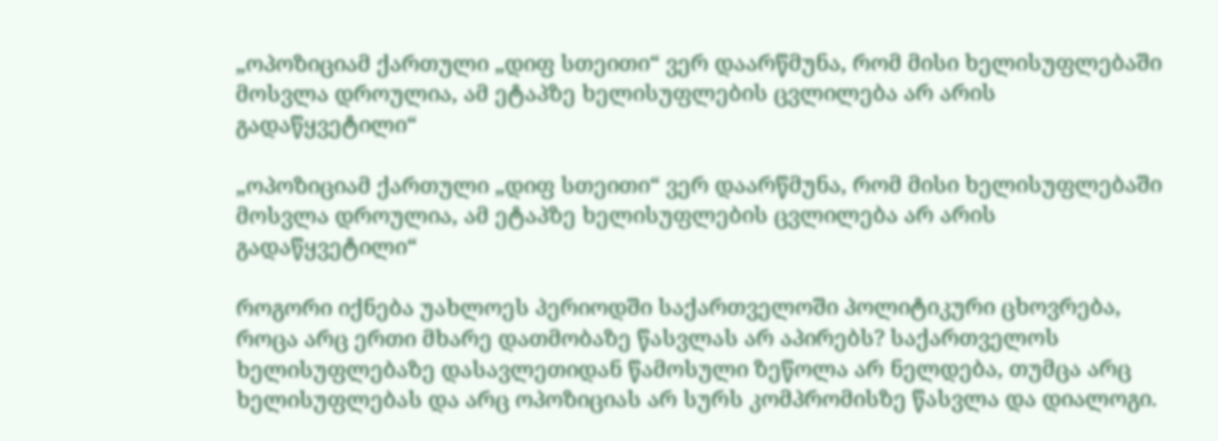„ოპოზიციამ ქართული „დიფ სთეითი“ ვერ დაარწმუნა, რომ მისი ხელისუფლებაში მოსვლა დროულია, ამ ეტაპზე ხელისუფლების ცვლილება არ არის გადაწყვეტილი“

„ოპოზიციამ ქართული „დიფ სთეითი“ ვერ დაარწმუნა, რომ მისი ხელისუფლებაში მოსვლა დროულია, ამ ეტაპზე ხელისუფლების ცვლილება არ არის გადაწყვეტილი“

როგორი იქნება უახლოეს პერიოდში საქართველოში პოლიტიკური ცხოვრება, როცა არც ერთი მხარე დათმობაზე წასვლას არ აპირებს? საქართველოს ხელისუფლებაზე დასავლეთიდან წამოსული ზეწოლა არ ნელდება, თუმცა არც ხელისუფლებას და არც ოპოზიციას არ სურს კომპრომისზე წასვლა და დიალოგი.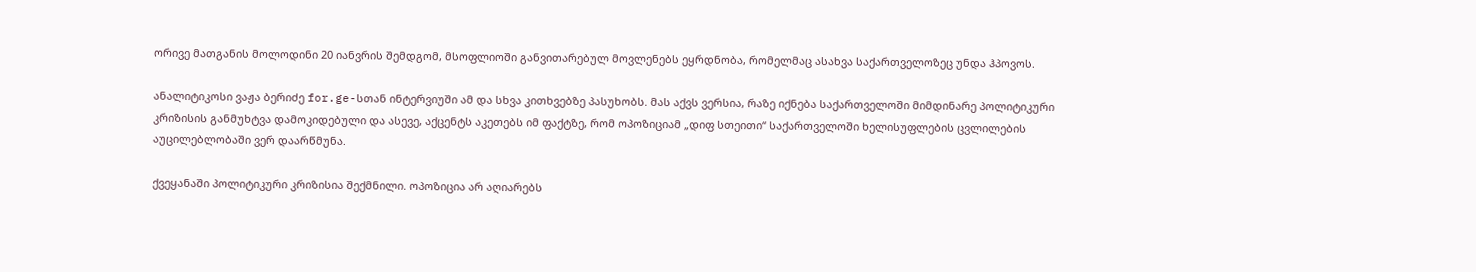ორივე მათგანის მოლოდინი 20 იანვრის შემდგომ, მსოფლიოში განვითარებულ მოვლენებს ეყრდნობა, რომელმაც ასახვა საქართველოზეც უნდა ჰპოვოს.

ანალიტიკოსი ვაჟა ბერიძე for.ge-სთან ინტერვიუში ამ და სხვა კითხვებზე პასუხობს. მას აქვს ვერსია, რაზე იქნება საქართველოში მიმდინარე პოლიტიკური კრიზისის განმუხტვა დამოკიდებული და ასევე, აქცენტს აკეთებს იმ ფაქტზე, რომ ოპოზიციამ „დიფ სთეითი“ საქართველოში ხელისუფლების ცვლილების აუცილებლობაში ვერ დაარწმუნა.

ქვეყანაში პოლიტიკური კრიზისია შექმნილი. ოპოზიცია არ აღიარებს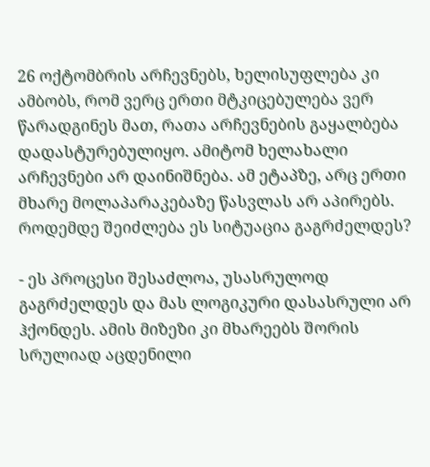26 ოქტომბრის არჩევნებს, ხელისუფლება კი ამბობს, რომ ვერც ერთი მტკიცებულება ვერ წარადგინეს მათ, რათა არჩევნების გაყალბება დადასტურებულიყო. ამიტომ ხელახალი არჩევნები არ დაინიშნება. ამ ეტაპზე, არც ერთი მხარე მოლაპარაკებაზე წასვლას არ აპირებს. როდემდე შეიძლება ეს სიტუაცია გაგრძელდეს?

- ეს პროცესი შესაძლოა, უსასრულოდ გაგრძელდეს და მას ლოგიკური დასასრული არ ჰქონდეს. ამის მიზეზი კი მხარეებს შორის სრულიად აცდენილი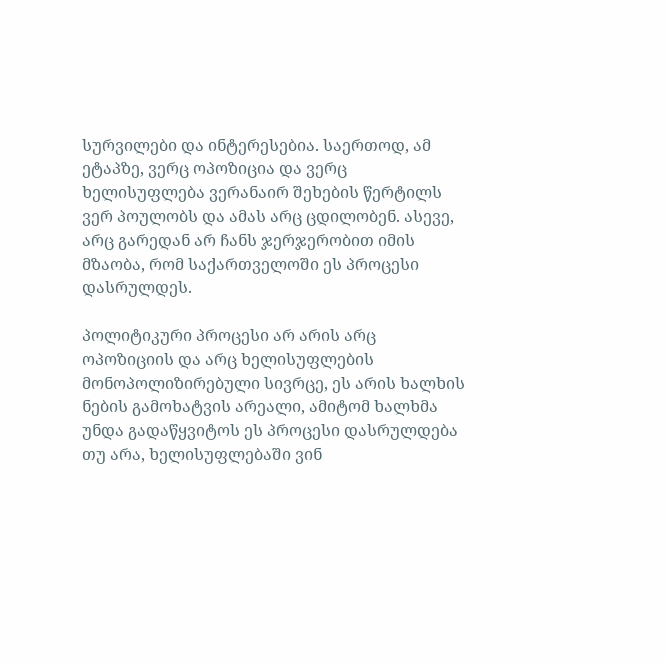სურვილები და ინტერესებია. საერთოდ, ამ ეტაპზე, ვერც ოპოზიცია და ვერც ხელისუფლება ვერანაირ შეხების წერტილს ვერ პოულობს და ამას არც ცდილობენ. ასევე, არც გარედან არ ჩანს ჯერჯერობით იმის მზაობა, რომ საქართველოში ეს პროცესი დასრულდეს.

პოლიტიკური პროცესი არ არის არც ოპოზიციის და არც ხელისუფლების მონოპოლიზირებული სივრცე, ეს არის ხალხის ნების გამოხატვის არეალი, ამიტომ ხალხმა უნდა გადაწყვიტოს ეს პროცესი დასრულდება თუ არა, ხელისუფლებაში ვინ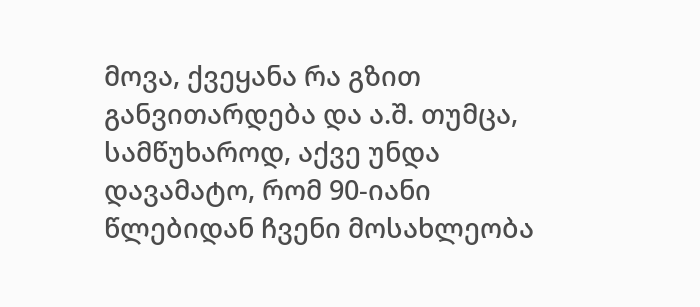მოვა, ქვეყანა რა გზით განვითარდება და ა.შ. თუმცა, სამწუხაროდ, აქვე უნდა დავამატო, რომ 90-იანი წლებიდან ჩვენი მოსახლეობა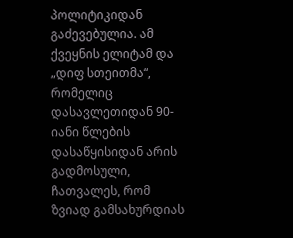პოლიტიკიდან გაძევებულია. ამ ქვეყნის ელიტამ და „დიფ სთეითმა“, რომელიც დასავლეთიდან 90-იანი წლების დასაწყისიდან არის გადმოსული, ჩათვალეს, რომ ზვიად გამსახურდიას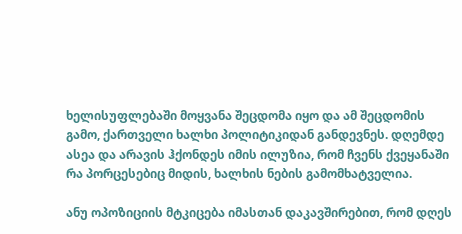ხელისუფლებაში მოყვანა შეცდომა იყო და ამ შეცდომის გამო, ქართველი ხალხი პოლიტიკიდან განდევნეს. დღემდე ასეა და არავის ჰქონდეს იმის ილუზია, რომ ჩვენს ქვეყანაში რა პორცესებიც მიდის, ხალხის ნების გამომხატველია.

ანუ ოპოზიციის მტკიცება იმასთან დაკავშირებით, რომ დღეს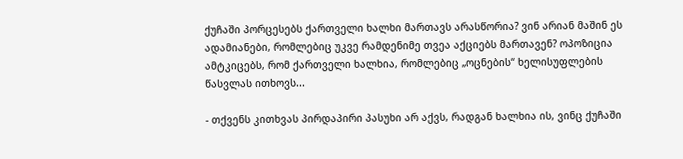ქუჩაში პორცესებს ქართველი ხალხი მართავს არასწორია? ვინ არიან მაშინ ეს ადამიანები, რომლებიც უკვე რამდენიმე თვეა აქციებს მართავენ? ოპოზიცია ამტკიცებს, რომ ქართველი ხალხია, რომლებიც „ოცნების“ ხელისუფლების წასვლას ითხოვს...

- თქვენს კითხვას პირდაპირი პასუხი არ აქვს, რადგან ხალხია ის, ვინც ქუჩაში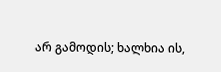არ გამოდის; ხალხია ის,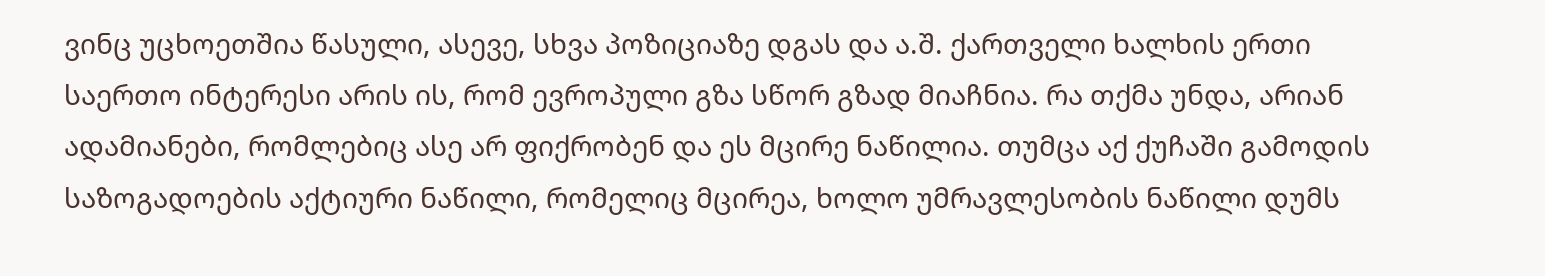ვინც უცხოეთშია წასული, ასევე, სხვა პოზიციაზე დგას და ა.შ. ქართველი ხალხის ერთი საერთო ინტერესი არის ის, რომ ევროპული გზა სწორ გზად მიაჩნია. რა თქმა უნდა, არიან ადამიანები, რომლებიც ასე არ ფიქრობენ და ეს მცირე ნაწილია. თუმცა აქ ქუჩაში გამოდის საზოგადოების აქტიური ნაწილი, რომელიც მცირეა, ხოლო უმრავლესობის ნაწილი დუმს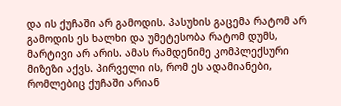და ის ქუჩაში არ გამოდის. პასუხის გაცემა რატომ არ გამოდის ეს ხალხი და უმეტესობა რატომ დუმს, მარტივი არ არის. ამას რამდენიმე კომპლექსური მიზეზი აქვს. პირველი ის, რომ ეს ადამიანები, რომლებიც ქუჩაში არიან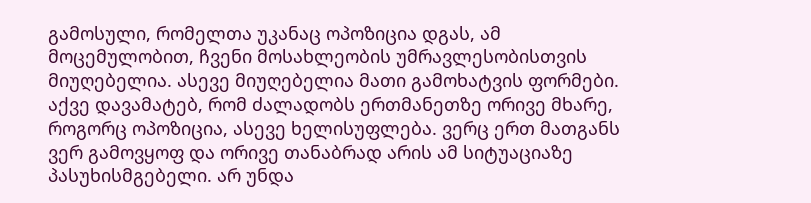გამოსული, რომელთა უკანაც ოპოზიცია დგას, ამ მოცემულობით, ჩვენი მოსახლეობის უმრავლესობისთვის მიუღებელია. ასევე მიუღებელია მათი გამოხატვის ფორმები. აქვე დავამატებ, რომ ძალადობს ერთმანეთზე ორივე მხარე, როგორც ოპოზიცია, ასევე ხელისუფლება. ვერც ერთ მათგანს ვერ გამოვყოფ და ორივე თანაბრად არის ამ სიტუაციაზე პასუხისმგებელი. არ უნდა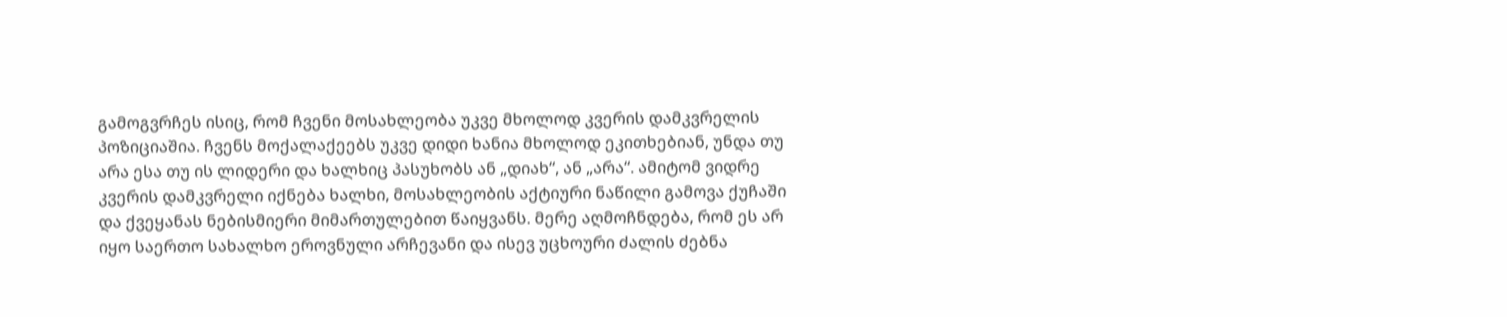გამოგვრჩეს ისიც, რომ ჩვენი მოსახლეობა უკვე მხოლოდ კვერის დამკვრელის პოზიციაშია. ჩვენს მოქალაქეებს უკვე დიდი ხანია მხოლოდ ეკითხებიან, უნდა თუ არა ესა თუ ის ლიდერი და ხალხიც პასუხობს ან „დიახ“, ან „არა“. ამიტომ ვიდრე კვერის დამკვრელი იქნება ხალხი, მოსახლეობის აქტიური ნაწილი გამოვა ქუჩაში და ქვეყანას ნებისმიერი მიმართულებით წაიყვანს. მერე აღმოჩნდება, რომ ეს არ იყო საერთო სახალხო ეროვნული არჩევანი და ისევ უცხოური ძალის ძებნა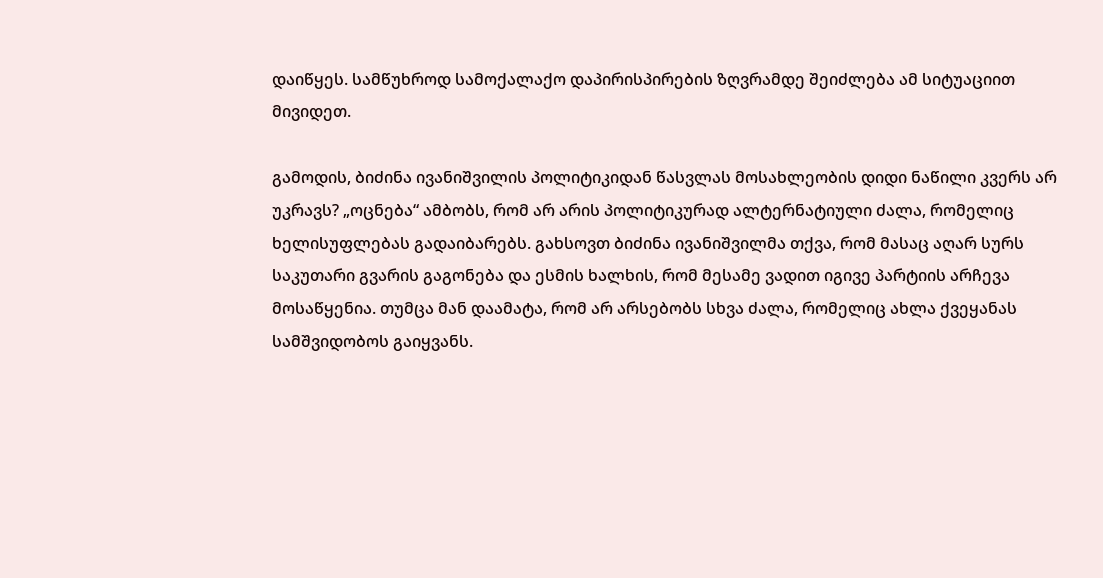დაიწყეს. სამწუხროდ სამოქალაქო დაპირისპირების ზღვრამდე შეიძლება ამ სიტუაციით მივიდეთ.

გამოდის, ბიძინა ივანიშვილის პოლიტიკიდან წასვლას მოსახლეობის დიდი ნაწილი კვერს არ უკრავს? „ოცნება“ ამბობს, რომ არ არის პოლიტიკურად ალტერნატიული ძალა, რომელიც ხელისუფლებას გადაიბარებს. გახსოვთ ბიძინა ივანიშვილმა თქვა, რომ მასაც აღარ სურს საკუთარი გვარის გაგონება და ესმის ხალხის, რომ მესამე ვადით იგივე პარტიის არჩევა მოსაწყენია. თუმცა მან დაამატა, რომ არ არსებობს სხვა ძალა, რომელიც ახლა ქვეყანას სამშვიდობოს გაიყვანს.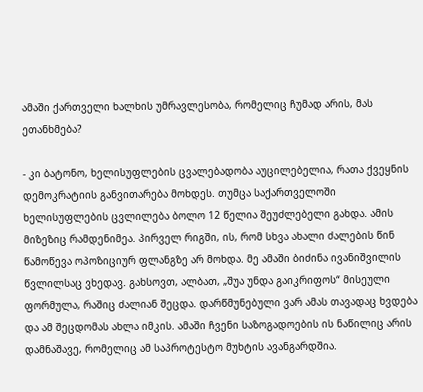ამაში ქართველი ხალხის უმრავლესობა, რომელიც ჩუმად არის, მას ეთანხმება?

- კი ბატონო, ხელისუფლების ცვალებადობა აუცილებელია, რათა ქვეყნის დემოკრატიის განვითარება მოხდეს. თუმცა საქართველოში ხელისუფლების ცვლილება ბოლო 12 წელია შეუძლებელი გახდა. ამის მიზეზიც რამდენიმეა. პირველ რიგში, ის, რომ სხვა ახალი ძალების წინ წამოწევა ოპოზიციურ ფლანგზე არ მოხდა. მე ამაში ბიძინა ივანიშვილის წვლილსაც ვხედავ. გახსოვთ, ალბათ, „შუა უნდა გაიკრიფოს“ მისეული ფორმულა, რაშიც ძალიან შეცდა. დარწმუნებული ვარ ამას თავადაც ხვდება და ამ შეცდომას ახლა იმკის. ამაში ჩვენი საზოგადოების ის ნაწილიც არის დამნაშავე, რომელიც ამ საპროტესტო მუხტის ავანგარდშია.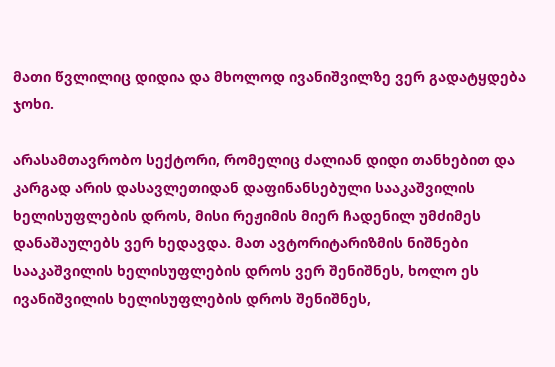მათი წვლილიც დიდია და მხოლოდ ივანიშვილზე ვერ გადატყდება ჯოხი.

არასამთავრობო სექტორი, რომელიც ძალიან დიდი თანხებით და კარგად არის დასავლეთიდან დაფინანსებული სააკაშვილის ხელისუფლების დროს, მისი რეჟიმის მიერ ჩადენილ უმძიმეს დანაშაულებს ვერ ხედავდა. მათ ავტორიტარიზმის ნიშნები სააკაშვილის ხელისუფლების დროს ვერ შენიშნეს, ხოლო ეს ივანიშვილის ხელისუფლების დროს შენიშნეს,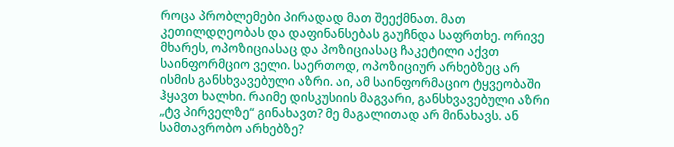როცა პრობლემები პირადად მათ შეექმნათ. მათ კეთილდღეობას და დაფინანსებას გაუჩნდა საფრთხე. ორივე მხარეს, ოპოზიციასაც და პოზიციასაც ჩაკეტილი აქვთ საინფორმციო ველი. საერთოდ, ოპოზიციურ არხებზეც არ ისმის განსხვავებული აზრი. აი, ამ საინფორმაციო ტყვეობაში ჰყავთ ხალხი. რაიმე დისკუსიის მაგვარი, განსხვავებული აზრი „ტვ პირველზე“ გინახავთ? მე მაგალითად არ მინახავს. ან სამთავრობო არხებზე?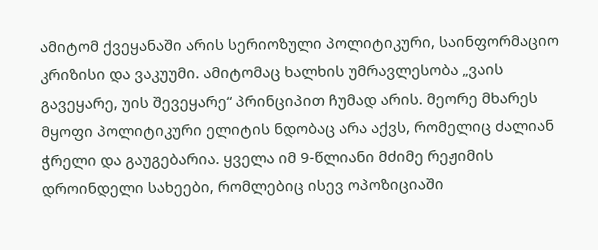ამიტომ ქვეყანაში არის სერიოზული პოლიტიკური, საინფორმაციო კრიზისი და ვაკუუმი. ამიტომაც ხალხის უმრავლესობა „ვაის გავეყარე, უის შევეყარე“ პრინციპით ჩუმად არის. მეორე მხარეს მყოფი პოლიტიკური ელიტის ნდობაც არა აქვს, რომელიც ძალიან ჭრელი და გაუგებარია. ყველა იმ 9-წლიანი მძიმე რეჟიმის დროინდელი სახეები, რომლებიც ისევ ოპოზიციაში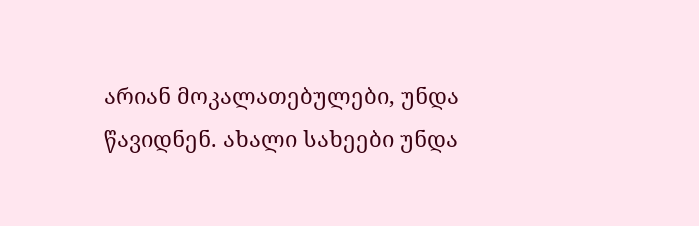არიან მოკალათებულები, უნდა წავიდნენ. ახალი სახეები უნდა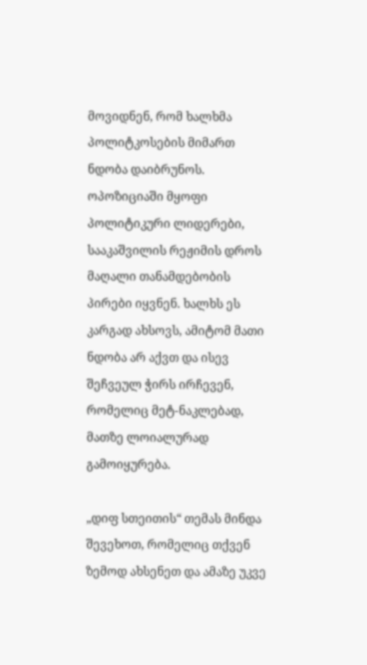მოვიდნენ, რომ ხალხმა პოლიტკოსების მიმართ ნდობა დაიბრუნოს. ოპოზიციაში მყოფი პოლიტიკური ლიდერები, სააკაშვილის რეჟიმის დროს მაღალი თანამდებობის პირები იყვნენ. ხალხს ეს კარგად ახსოვს, ამიტომ მათი ნდობა არ აქვთ და ისევ შეჩვეულ ჭირს ირჩევენ, რომელიც მეტ-ნაკლებად, მათზე ლოიალურად გამოიყურება.

„დიფ სთეითის“ თემას მინდა შევეხოთ, რომელიც თქვენ ზემოდ ახსენეთ და ამაზე უკვე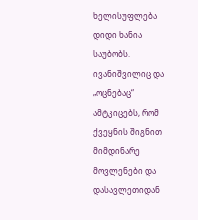ხელისუფლება დიდი ხანია საუბობს. ივანიშვილიც და „ოცნებაც“ ამტკიცებს, რომ ქვეყნის შიგნით მიმდინარე მოვლენები და დასავლეთიდან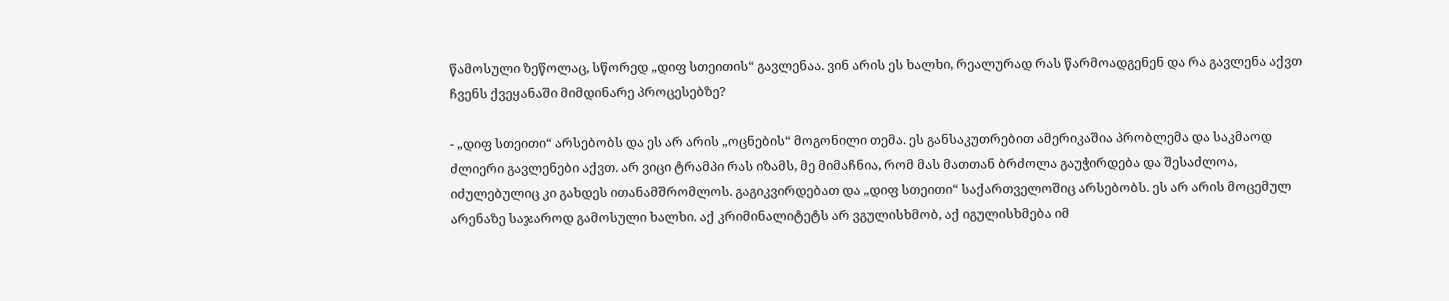წამოსული ზეწოლაც, სწორედ „დიფ სთეითის“ გავლენაა. ვინ არის ეს ხალხი, რეალურად რას წარმოადგენენ და რა გავლენა აქვთ ჩვენს ქვეყანაში მიმდინარე პროცესებზე?

- „დიფ სთეითი“ არსებობს და ეს არ არის „ოცნების“ მოგონილი თემა. ეს განსაკუთრებით ამერიკაშია პრობლემა და საკმაოდ ძლიერი გავლენები აქვთ. არ ვიცი ტრამპი რას იზამს, მე მიმაჩნია, რომ მას მათთან ბრძოლა გაუჭირდება და შესაძლოა, იძულებულიც კი გახდეს ითანამშრომლოს. გაგიკვირდებათ და „დიფ სთეითი“ საქართველოშიც არსებობს. ეს არ არის მოცემულ არენაზე საჯაროდ გამოსული ხალხი. აქ კრიმინალიტეტს არ ვგულისხმობ, აქ იგულისხმება იმ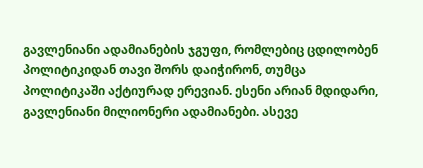გავლენიანი ადამიანების ჯგუფი, რომლებიც ცდილობენ პოლიტიკიდან თავი შორს დაიჭირონ, თუმცა პოლიტიკაში აქტიურად ერევიან. ესენი არიან მდიდარი, გავლენიანი მილიონერი ადამიანები. ასევე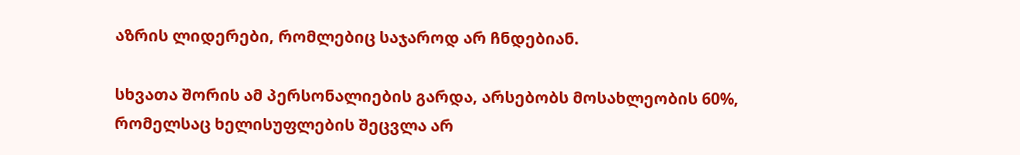აზრის ლიდერები, რომლებიც საჯაროდ არ ჩნდებიან.

სხვათა შორის ამ პერსონალიების გარდა, არსებობს მოსახლეობის 60%, რომელსაც ხელისუფლების შეცვლა არ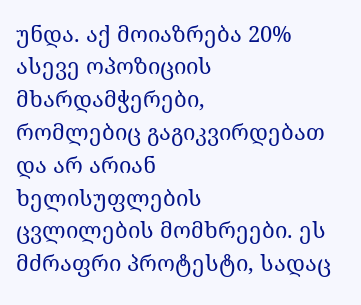უნდა. აქ მოიაზრება 20% ასევე ოპოზიციის მხარდამჭერები, რომლებიც გაგიკვირდებათ და არ არიან ხელისუფლების ცვლილების მომხრეები. ეს მძრაფრი პროტესტი, სადაც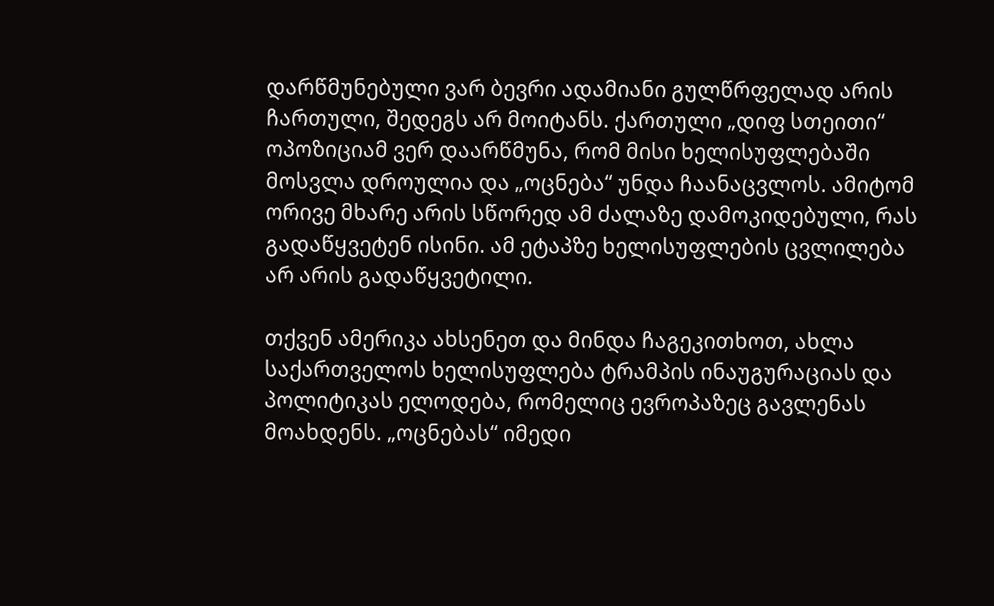დარწმუნებული ვარ ბევრი ადამიანი გულწრფელად არის ჩართული, შედეგს არ მოიტანს. ქართული „დიფ სთეითი“ ოპოზიციამ ვერ დაარწმუნა, რომ მისი ხელისუფლებაში მოსვლა დროულია და „ოცნება“ უნდა ჩაანაცვლოს. ამიტომ ორივე მხარე არის სწორედ ამ ძალაზე დამოკიდებული, რას გადაწყვეტენ ისინი. ამ ეტაპზე ხელისუფლების ცვლილება არ არის გადაწყვეტილი.

თქვენ ამერიკა ახსენეთ და მინდა ჩაგეკითხოთ, ახლა საქართველოს ხელისუფლება ტრამპის ინაუგურაციას და პოლიტიკას ელოდება, რომელიც ევროპაზეც გავლენას მოახდენს. „ოცნებას“ იმედი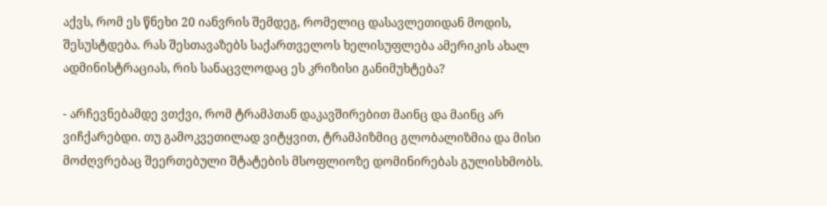აქვს, რომ ეს წნეხი 20 იანვრის შემდეგ, რომელიც დასავლეთიდან მოდის, შესუსტდება. რას შესთავაზებს საქართველოს ხელისუფლება ამერიკის ახალ ადმინისტრაციას, რის სანაცვლოდაც ეს კრიზისი განიმუხტება?

- არჩევნებამდე ვთქვი, რომ ტრამპთან დაკავშირებით მაინც და მაინც არ ვიჩქარებდი. თუ გამოკვეთილად ვიტყვით, ტრამპიზმიც გლობალიზმია და მისი მოძღვრებაც შეერთებული შტატების მსოფლიოზე დომინირებას გულისხმობს.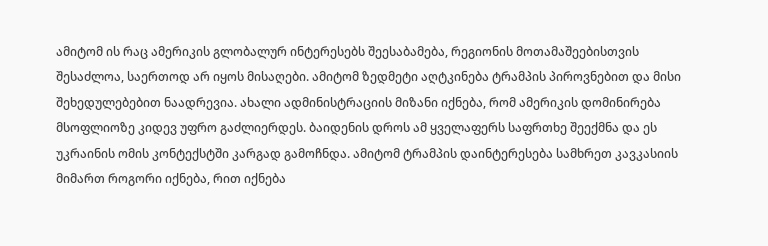ამიტომ ის რაც ამერიკის გლობალურ ინტერესებს შეესაბამება, რეგიონის მოთამაშეებისთვის შესაძლოა, საერთოდ არ იყოს მისაღები. ამიტომ ზედმეტი აღტკინება ტრამპის პიროვნებით და მისი შეხედულებებით ნაადრევია. ახალი ადმინისტრაციის მიზანი იქნება, რომ ამერიკის დომინირება მსოფლიოზე კიდევ უფრო გაძლიერდეს. ბაიდენის დროს ამ ყველაფერს საფრთხე შეექმნა და ეს უკრაინის ომის კონტექსტში კარგად გამოჩნდა. ამიტომ ტრამპის დაინტერესება სამხრეთ კავკასიის მიმართ როგორი იქნება, რით იქნება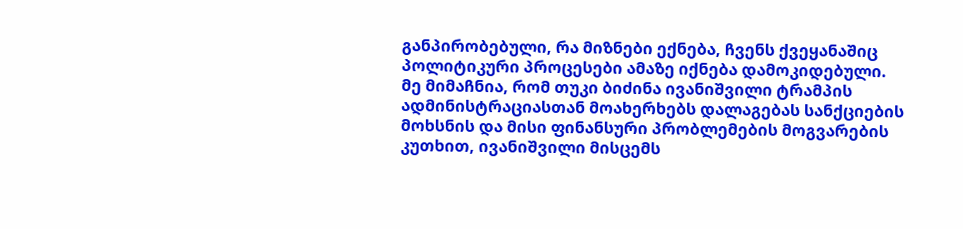განპირობებული, რა მიზნები ექნება, ჩვენს ქვეყანაშიც პოლიტიკური პროცესები ამაზე იქნება დამოკიდებული. მე მიმაჩნია, რომ თუკი ბიძინა ივანიშვილი ტრამპის ადმინისტრაციასთან მოახერხებს დალაგებას სანქციების მოხსნის და მისი ფინანსური პრობლემების მოგვარების კუთხით, ივანიშვილი მისცემს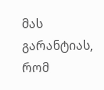მას გარანტიას, რომ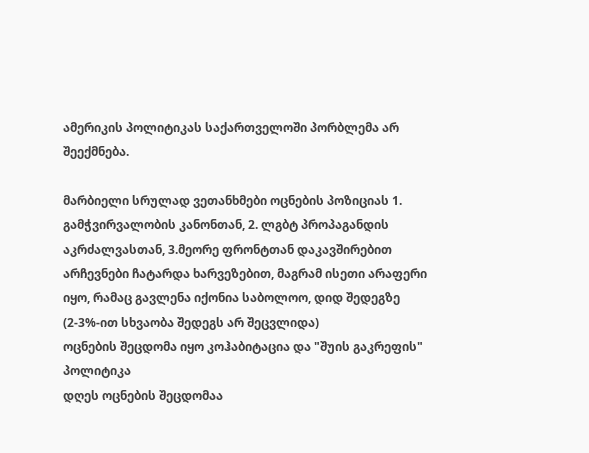ამერიკის პოლიტიკას საქართველოში პორბლემა არ შეექმნება.

მარბიელი სრულად ვეთანხმები ოცნების პოზიციას 1. გამჭვირვალობის კანონთან, 2. ლგბტ პროპაგანდის აკრძალვასთან, 3.მეორე ფრონტთან დაკავშირებით
არჩევნები ჩატარდა ხარვეზებით, მაგრამ ისეთი არაფერი იყო, რამაც გავლენა იქონია საბოლოო, დიდ შედეგზე (2-3%-ით სხვაობა შედეგს არ შეცვლიდა)
ოცნების შეცდომა იყო კოჰაბიტაცია და "შუის გაკრეფის" პოლიტიკა
დღეს ოცნების შეცდომაა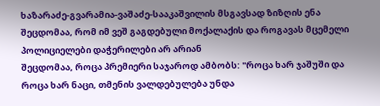ხაზარაძე-გვარამია-ვაშაძე-სააკაშვილის მსგავსად ზიზღის ენა
შეცდომაა, რომ იმ ვეშ გაგდებული მოქალაქის და როგავას მცემელი პოლიციელები დაჭერილები არ არიან
შეცდომაა, როცა პრემიერი საჯაროდ ამბობს: "როცა ხარ ჯაშუში და როცა ხარ ნაცი, თმენის ვალდებულება უნდა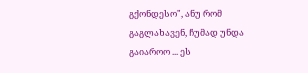გქონდესო", ანუ რომ გაგლახავენ, ჩუმად უნდა გაიაროო ... ეს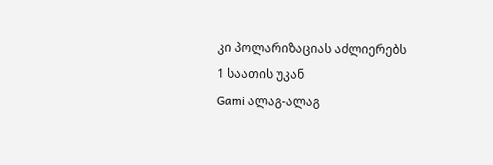კი პოლარიზაციას აძლიერებს
1 საათის უკან
Gami ალაგ-ალაგ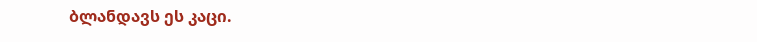ბლანდავს ეს კაცი.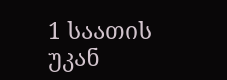1 საათის უკან